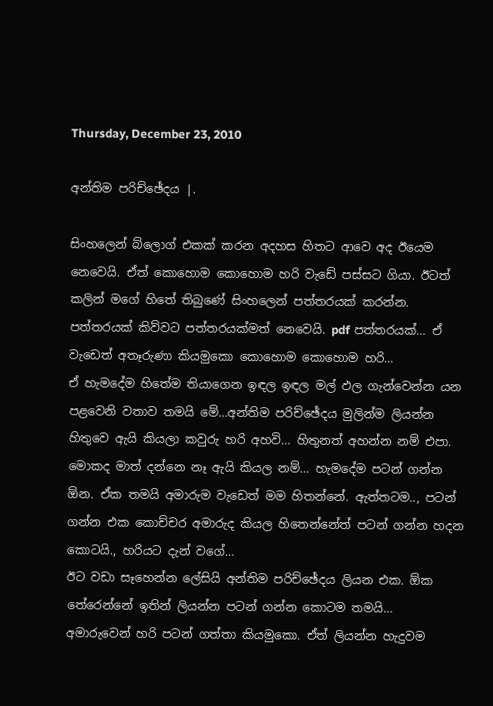Thursday, December 23, 2010

අන්තිම පරිච්ඡේදය |.

සිංහලෙන් බ්ලොග් එකක් කරන අදහස හිතට ආවෙ අද ඊයෙම නෙවෙයි. ඒත් කොහොම කොහොම හරි වැඩේ පස්සට ගියා. ඊටත් කලින් මගේ හිතේ තිබුණේ සිංහලෙන් පත්තරයක් කරන්න. පත්තරයක් කිව්වට පත්තරයක්මත් නෙවෙයි. pdf පත්තරයක්… ඒ වැඩෙත් අතෑරුණා කියමුකො කොහොම කොහොම හරි…
ඒ හැමදේම හිතේම තියාගෙන ඉඳල ඉඳල මල් ඵල ගැන්වෙන්න යන පළවෙනි වතාව තමයි මේ…අන්තිම පරිච්ඡේදය මුලින්ම ලියන්න හිතුවෙ ඇයි කියලා කවුරු හරි අහවි… හිතුනත් අහන්න නම් එපා. මොකද මාත් දන්නෙ නෑ ඇයි කියල නම්… හැමදේම පටන් ගන්න ඕන. ඒක තමයි අමාරුම වැඩෙත් මම හිතන්නේ. ඇත්තටම.., පටන් ගන්න එක කොච්චර අමාරුද කියල හිතෙන්නේත් පටන් ගන්න හදන කොටයි., හරියට දැන් වගේ…
ඊට වඩා සෑහෙන්න ලේසියි අන්තිම පරිච්ඡේදය ලියන එක. ඕක තේරෙන්නේ ඉතින් ලියන්න පටන් ගන්න කොටම තමයි…
අමාරුවෙන් හරි පටන් ගත්තා කියමුකො. ඒත් ලියන්න හැදුවම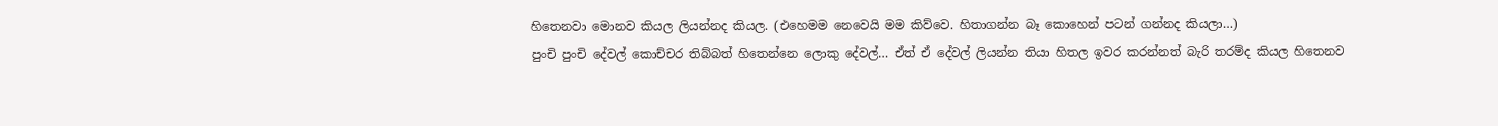හිතෙනවා මොනව කියල ලියන්නද කියල. (එහෙමම නෙවෙයි මම කිව්වෙ. හිතාගන්න බෑ කොහෙන් පටන් ගන්නද කියලා…)
පුංචි පුංචි දේවල් කොච්චර තිබ්බත් හිතෙන්නෙ ලොකු දේවල්… ඒත් ඒ දේවල් ලියන්න තියා හිතල ඉවර කරන්නත් බැරි තරම්ද කියල හිතෙනව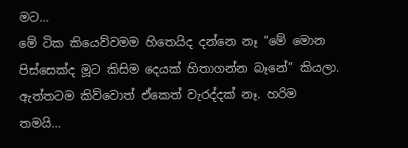මට…
මේ ටික කියෙව්වමම හිතෙයිද දන්නෙ නෑ “මේ මොන පිස්සෙක්ද මූට කිසිම දෙයක් හිතාගන්න බෑනේ” කියලා. ඇත්තටම කිව්වොත් ඒකෙත් වැරද්දක් නෑ. හරිම තමයි…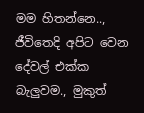මම හිතන්නෙ.., ජීවිතෙදි අපිට වෙන දේවල් එක්ක බැලුවම., මුකුත්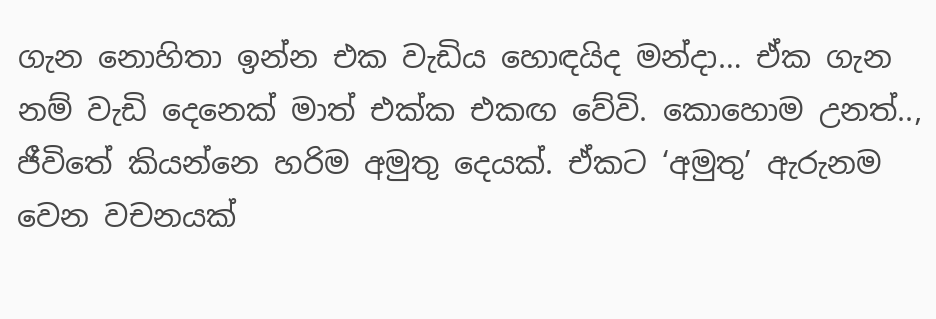ගැන නොහිතා ඉන්න එක වැඩිය හොඳයිද මන්දා… ඒක ගැන නම් වැඩි දෙනෙක් මාත් එක්ක එකඟ වේවි. කොහොම උනත්.., ජීවිතේ කියන්නෙ හරිම අමුතු දෙයක්. ඒකට ‘අමුතු’ ඇරුනම වෙන වචනයක්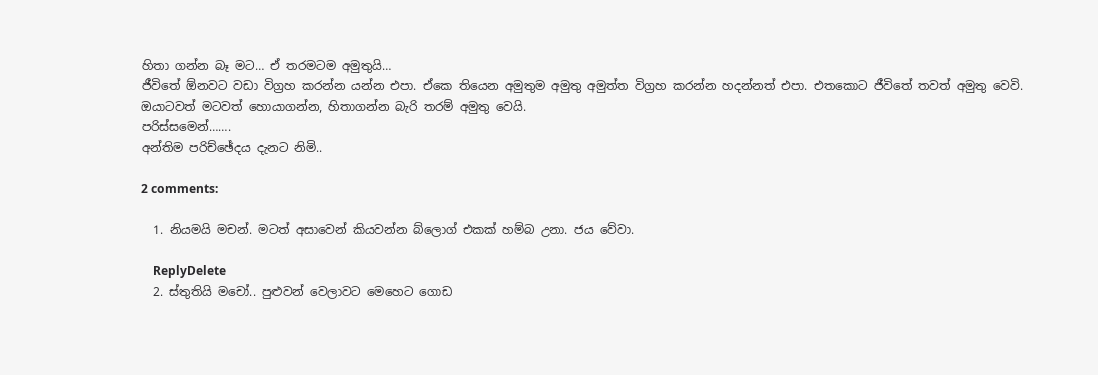හිතා ගන්න බෑ මට… ඒ තරමටම අමුතුයි…
ජීවිතේ ඕනවට වඩා විග්‍රහ කරන්න යන්න එපා. ඒකෙ තියෙන අමුතුම අමුතු අමුත්ත විග්‍රහ කරන්න හදන්නත් එපා. එතකොට ජීවිතේ තවත් අමුතු වෙවි. ඔයාටවත් මටවත් හොයාගන්න, හිතාගන්න බැරි තරම් අමුතු වෙයි.
පරිස්සමෙන්…….
අන්තිම පරිච්ඡේදය දැනට නිමි..

2 comments:

  1. නියමයි මචන්. මටත් අසාවෙන් කියවන්න බ්ලොග් එකක් හම්බ උනා. ජය වේවා.

    ReplyDelete
  2. ස්තුතියි මචෝ.. පුළුවන් වෙලාවට මෙහෙට ගොඩ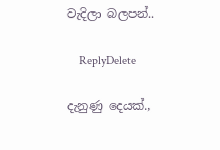වැදිලා බලපන්..

    ReplyDelete

දැනුණු දෙයක්.,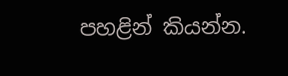පහළින් කියන්න.